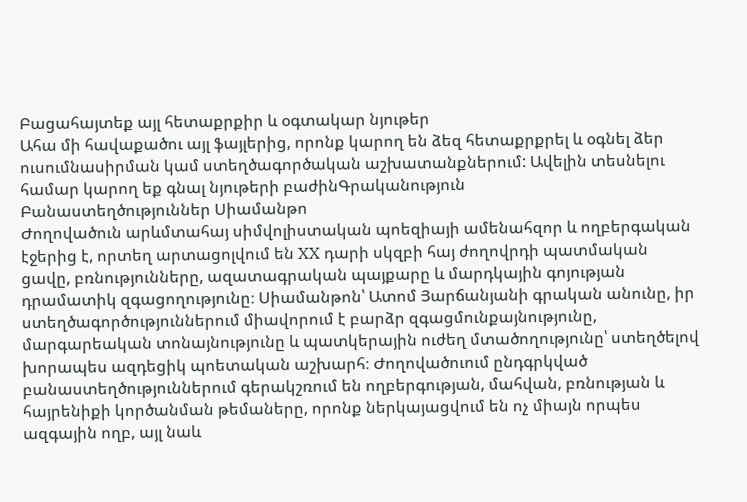Բացահայտեք այլ հետաքրքիր և օգտակար նյութեր
Ահա մի հավաքածու այլ ֆայլերից, որոնք կարող են ձեզ հետաքրքրել և օգնել ձեր ուսումնասիրման կամ ստեղծագործական աշխատանքներում: Ավելին տեսնելու համար կարող եք գնալ նյութերի բաժինԳրականություն
Բանաստեղծություններ Սիամանթո
Ժողովածուն արևմտահայ սիմվոլիստական պոեզիայի ամենահզոր և ողբերգական էջերից է, որտեղ արտացոլվում են XX դարի սկզբի հայ ժողովրդի պատմական ցավը, բռնությունները, ազատագրական պայքարը և մարդկային գոյության դրամատիկ զգացողությունը։ Սիամանթոն՝ Ատոմ Յարճանյանի գրական անունը, իր ստեղծագործություններում միավորում է բարձր զգացմունքայնությունը, մարգարեական տոնայնությունը և պատկերային ուժեղ մտածողությունը՝ ստեղծելով խորապես ազդեցիկ պոետական աշխարհ։ Ժողովածուում ընդգրկված բանաստեղծություններում գերակշռում են ողբերգության, մահվան, բռնության և հայրենիքի կործանման թեմաները, որոնք ներկայացվում են ոչ միայն որպես ազգային ողբ, այլ նաև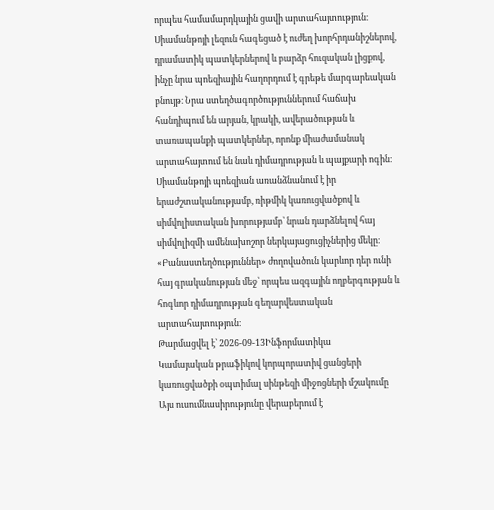որպես համամարդկային ցավի արտահայտություն։ Սիամանթոյի լեզուն հագեցած է ուժեղ խորհրդանիշներով, դրամատիկ պատկերներով և բարձր հուզական լիցքով, ինչը նրա պոեզիային հաղորդում է գրեթե մարգարեական բնույթ։ Նրա ստեղծագործություններում հաճախ հանդիպում են արյան, կրակի, ավերածության և տառապանքի պատկերներ, որոնք միաժամանակ արտահայտում են նաև դիմադրության և պայքարի ոգին։ Սիամանթոյի պոեզիան առանձնանում է իր երաժշտականությամբ, ռիթմիկ կառուցվածքով և սիմվոլիստական խորությամբ՝ նրան դարձնելով հայ սիմվոլիզմի ամենախոշոր ներկայացուցիչներից մեկը։ «Բանաստեղծություններ» ժողովածուն կարևոր դեր ունի հայ գրականության մեջ՝ որպես ազգային ողբերգության և հոգևոր դիմադրության գեղարվեստական արտահայտություն։
Թարմացվել է՝ 2026-09-13Ինֆորմատիկա
Կամայական թրաֆիկով կորպորատիվ ցանցերի կառուցվածքի օպտիմալ սինթեզի միջոցների մշակումը
Այս ուսումնասիրությունը վերաբերում է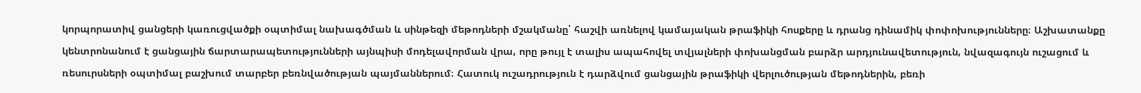կորպորատիվ ցանցերի կառուցվածքի օպտիմալ նախագծման և սինթեզի մեթոդների մշակմանը՝ հաշվի առնելով կամայական թրաֆիկի հոսքերը և դրանց դինամիկ փոփոխությունները։ Աշխատանքը կենտրոնանում է ցանցային ճարտարապետությունների այնպիսի մոդելավորման վրա, որը թույլ է տալիս ապահովել տվյալների փոխանցման բարձր արդյունավետություն, նվազագույն ուշացում և ռեսուրսների օպտիմալ բաշխում տարբեր բեռնվածության պայմաններում։ Հատուկ ուշադրություն է դարձվում ցանցային թրաֆիկի վերլուծության մեթոդներին, բեռի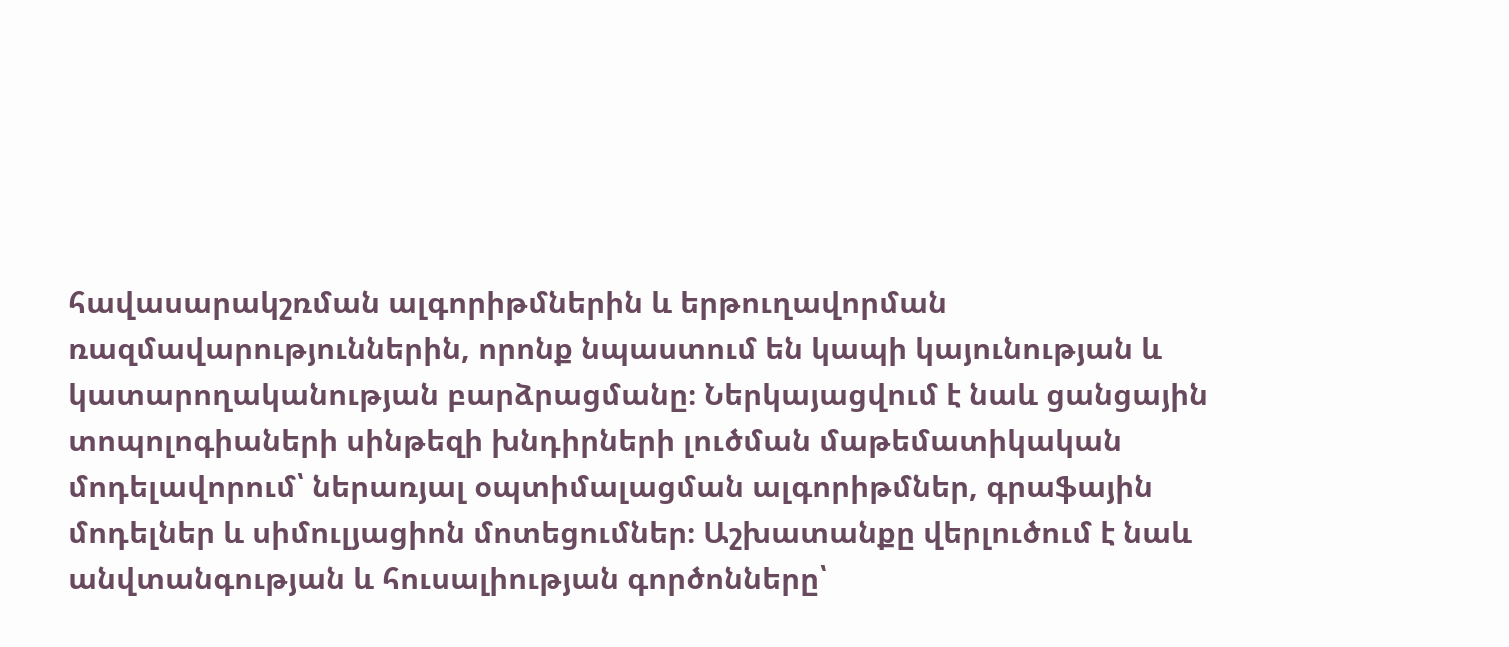հավասարակշռման ալգորիթմներին և երթուղավորման ռազմավարություններին, որոնք նպաստում են կապի կայունության և կատարողականության բարձրացմանը։ Ներկայացվում է նաև ցանցային տոպոլոգիաների սինթեզի խնդիրների լուծման մաթեմատիկական մոդելավորում՝ ներառյալ օպտիմալացման ալգորիթմներ, գրաֆային մոդելներ և սիմուլյացիոն մոտեցումներ։ Աշխատանքը վերլուծում է նաև անվտանգության և հուսալիության գործոնները՝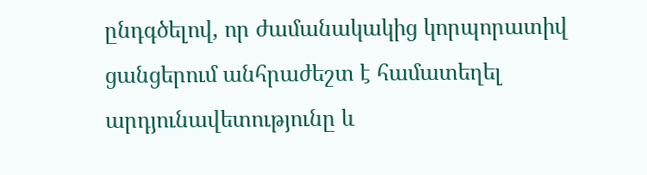ընդգծելով, որ ժամանակակից կորպորատիվ ցանցերում անհրաժեշտ է համատեղել արդյունավետությունը և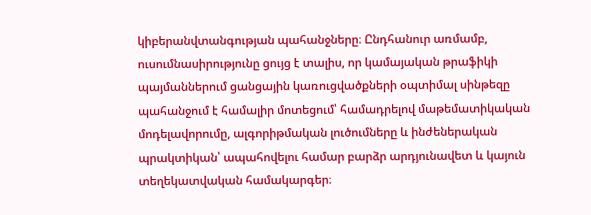կիբերանվտանգության պահանջները։ Ընդհանուր առմամբ, ուսումնասիրությունը ցույց է տալիս, որ կամայական թրաֆիկի պայմաններում ցանցային կառուցվածքների օպտիմալ սինթեզը պահանջում է համալիր մոտեցում՝ համադրելով մաթեմատիկական մոդելավորումը, ալգորիթմական լուծումները և ինժեներական պրակտիկան՝ ապահովելու համար բարձր արդյունավետ և կայուն տեղեկատվական համակարգեր։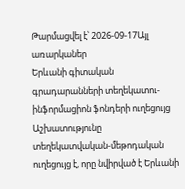Թարմացվել է՝ 2026-09-17Այլ առարկաներ
Երևանի գիտական գրադարանների տեղեկատու-ինֆորմացիոն ֆոնդերի ուղեցույց
Աշխատությունը տեղեկատվական-մեթոդական ուղեցույց է, որը նվիրված է Երևանի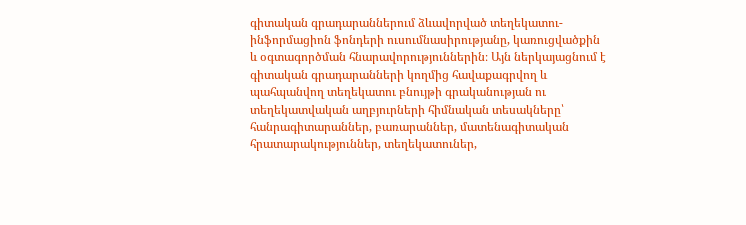գիտական գրադարաններում ձևավորված տեղեկատու-ինֆորմացիոն ֆոնդերի ուսումնասիրությանը, կառուցվածքին և օգտագործման հնարավորություններին։ Այն ներկայացնում է գիտական գրադարանների կողմից հավաքագրվող և պահպանվող տեղեկատու բնույթի գրականության ու տեղեկատվական աղբյուրների հիմնական տեսակները՝ հանրագիտարաններ, բառարաններ, մատենագիտական հրատարակություններ, տեղեկատուներ,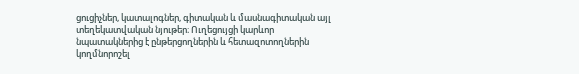ցուցիչներ, կատալոգներ, գիտական և մասնագիտական այլ տեղեկատվական նյութեր։ Ուղեցույցի կարևոր նպատակներից է ընթերցողներին և հետազոտողներին կողմնորոշել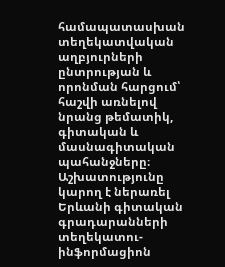համապատասխան տեղեկատվական աղբյուրների ընտրության և որոնման հարցում՝ հաշվի առնելով նրանց թեմատիկ, գիտական և մասնագիտական պահանջները։ Աշխատությունը կարող է ներառել Երևանի գիտական գրադարանների տեղեկատու-ինֆորմացիոն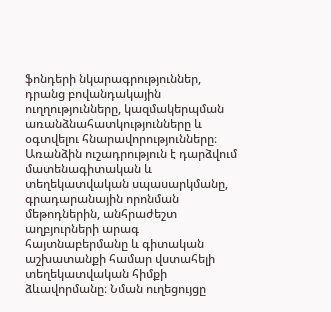ֆոնդերի նկարագրություններ, դրանց բովանդակային ուղղությունները, կազմակերպման առանձնահատկությունները և օգտվելու հնարավորությունները։ Առանձին ուշադրություն է դարձվում մատենագիտական և տեղեկատվական սպասարկմանը, գրադարանային որոնման մեթոդներին, անհրաժեշտ աղբյուրների արագ հայտնաբերմանը և գիտական աշխատանքի համար վստահելի տեղեկատվական հիմքի ձևավորմանը։ Նման ուղեցույցը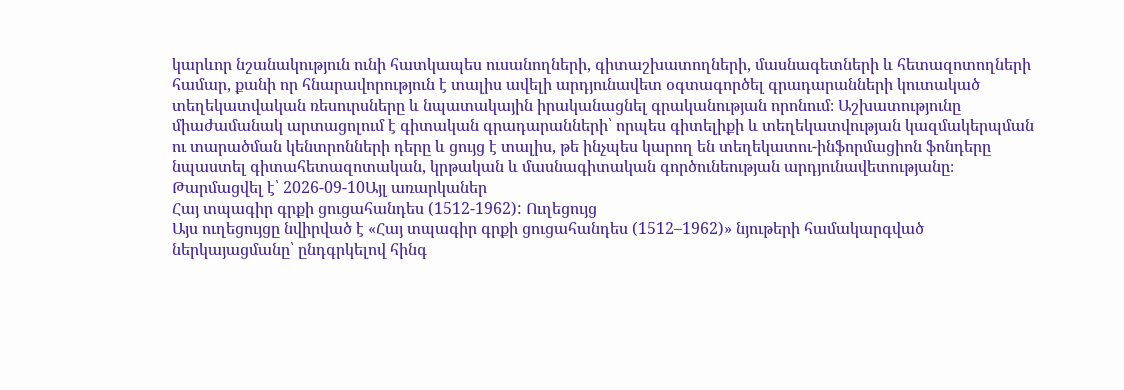կարևոր նշանակություն ունի հատկապես ուսանողների, գիտաշխատողների, մասնագետների և հետազոտողների համար, քանի որ հնարավորություն է տալիս ավելի արդյունավետ օգտագործել գրադարանների կուտակած տեղեկատվական ռեսուրսները և նպատակային իրականացնել գրականության որոնում։ Աշխատությունը միաժամանակ արտացոլում է գիտական գրադարանների՝ որպես գիտելիքի և տեղեկատվության կազմակերպման ու տարածման կենտրոնների դերը և ցույց է տալիս, թե ինչպես կարող են տեղեկատու-ինֆորմացիոն ֆոնդերը նպաստել գիտահետազոտական, կրթական և մասնագիտական գործունեության արդյունավետությանը։
Թարմացվել է՝ 2026-09-10Այլ առարկաներ
Հայ տպագիր գրքի ցուցահանդես (1512-1962): Ուղեցույց
Այս ուղեցույցը նվիրված է «Հայ տպագիր գրքի ցուցահանդես (1512–1962)» նյութերի համակարգված ներկայացմանը՝ ընդգրկելով հինգ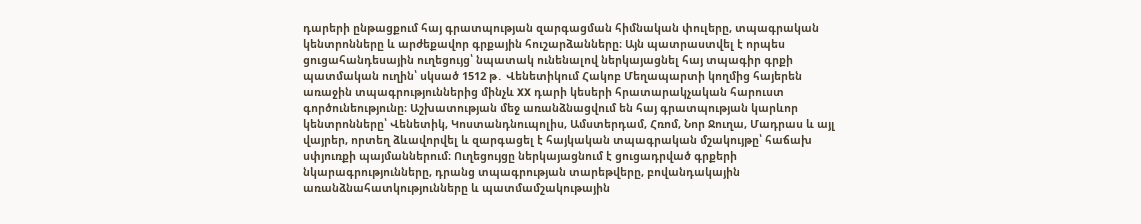դարերի ընթացքում հայ գրատպության զարգացման հիմնական փուլերը, տպագրական կենտրոնները և արժեքավոր գրքային հուշարձանները։ Այն պատրաստվել է որպես ցուցահանդեսային ուղեցույց՝ նպատակ ունենալով ներկայացնել հայ տպագիր գրքի պատմական ուղին՝ սկսած 1512 թ․ Վենետիկում Հակոբ Մեղապարտի կողմից հայերեն առաջին տպագրություններից մինչև XX դարի կեսերի հրատարակչական հարուստ գործունեությունը։ Աշխատության մեջ առանձնացվում են հայ գրատպության կարևոր կենտրոնները՝ Վենետիկ, Կոստանդնուպոլիս, Ամստերդամ, Հռոմ, Նոր Ջուղա, Մադրաս և այլ վայրեր, որտեղ ձևավորվել և զարգացել է հայկական տպագրական մշակույթը՝ հաճախ սփյուռքի պայմաններում։ Ուղեցույցը ներկայացնում է ցուցադրված գրքերի նկարագրությունները, դրանց տպագրության տարեթվերը, բովանդակային առանձնահատկությունները և պատմամշակութային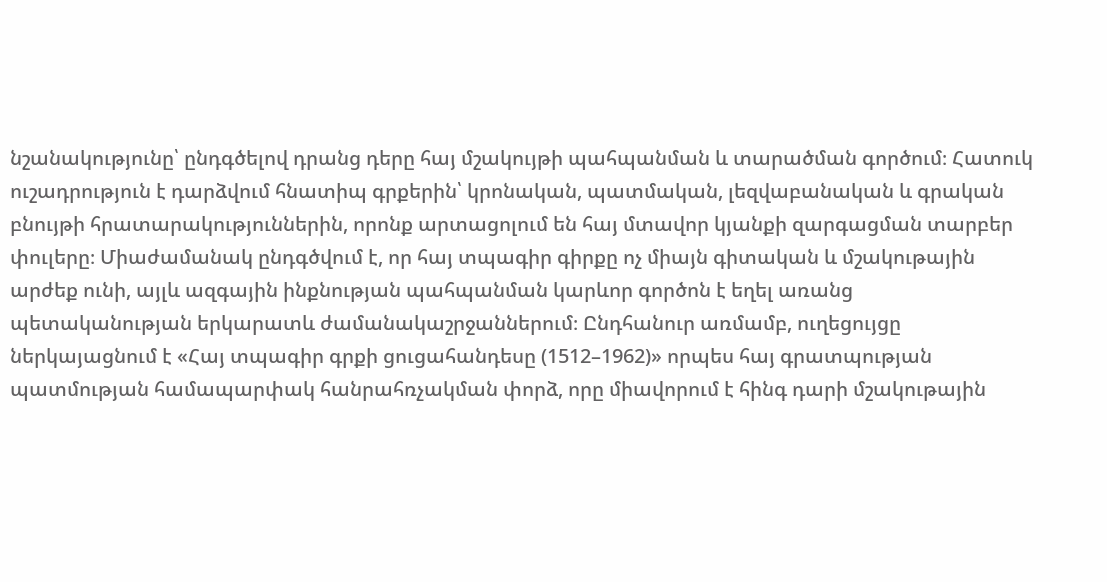նշանակությունը՝ ընդգծելով դրանց դերը հայ մշակույթի պահպանման և տարածման գործում։ Հատուկ ուշադրություն է դարձվում հնատիպ գրքերին՝ կրոնական, պատմական, լեզվաբանական և գրական բնույթի հրատարակություններին, որոնք արտացոլում են հայ մտավոր կյանքի զարգացման տարբեր փուլերը։ Միաժամանակ ընդգծվում է, որ հայ տպագիր գիրքը ոչ միայն գիտական և մշակութային արժեք ունի, այլև ազգային ինքնության պահպանման կարևոր գործոն է եղել առանց պետականության երկարատև ժամանակաշրջաններում։ Ընդհանուր առմամբ, ուղեցույցը ներկայացնում է «Հայ տպագիր գրքի ցուցահանդեսը (1512–1962)» որպես հայ գրատպության պատմության համապարփակ հանրահռչակման փորձ, որը միավորում է հինգ դարի մշակութային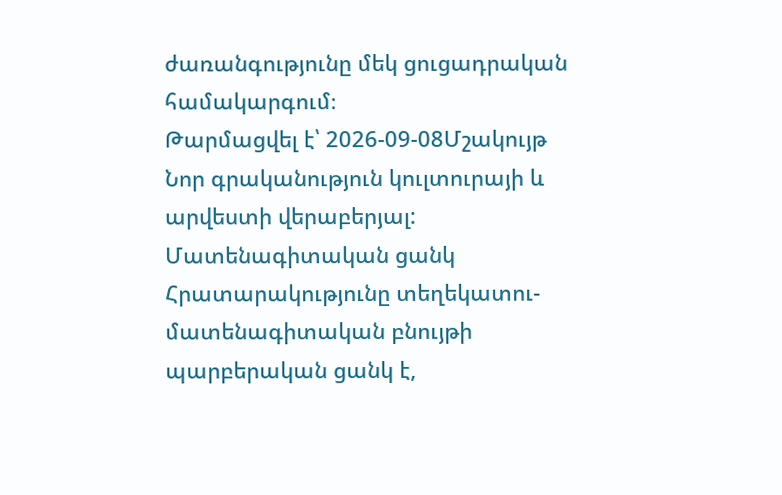ժառանգությունը մեկ ցուցադրական համակարգում։
Թարմացվել է՝ 2026-09-08Մշակույթ
Նոր գրականություն կուլտուրայի և արվեստի վերաբերյալ: Մատենագիտական ցանկ
Հրատարակությունը տեղեկատու-մատենագիտական բնույթի պարբերական ցանկ է,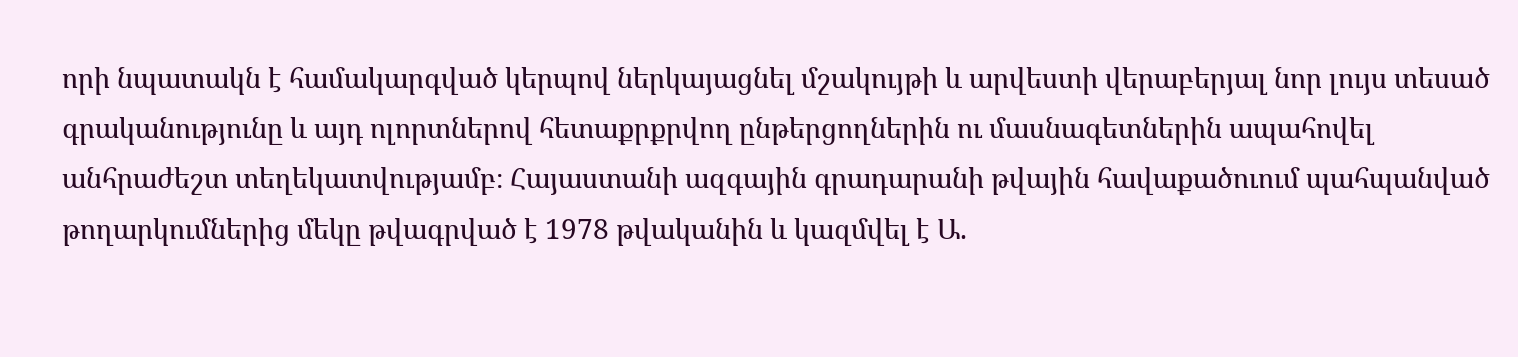որի նպատակն է համակարգված կերպով ներկայացնել մշակույթի և արվեստի վերաբերյալ նոր լույս տեսած գրականությունը և այդ ոլորտներով հետաքրքրվող ընթերցողներին ու մասնագետներին ապահովել անհրաժեշտ տեղեկատվությամբ։ Հայաստանի ազգային գրադարանի թվային հավաքածուում պահպանված թողարկումներից մեկը թվագրված է 1978 թվականին և կազմվել է Ա.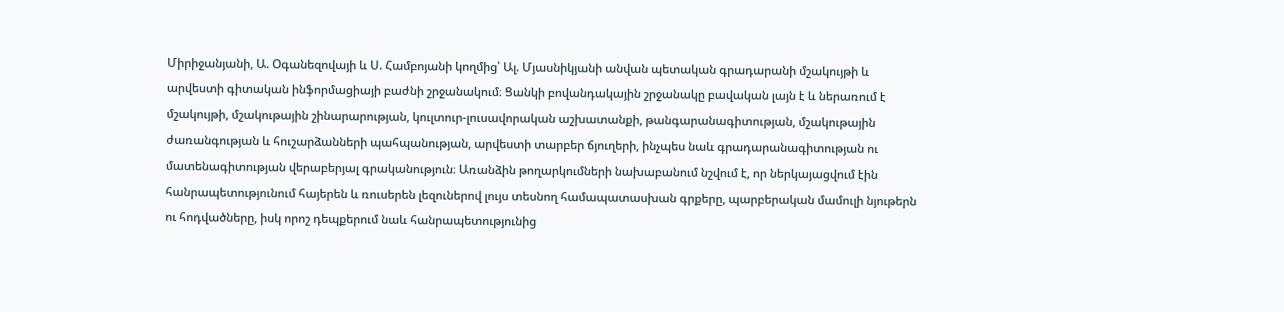Միրիջանյանի, Ա. Օգանեզովայի և Ս. Համբոյանի կողմից՝ Ալ. Մյասնիկյանի անվան պետական գրադարանի մշակույթի և արվեստի գիտական ինֆորմացիայի բաժնի շրջանակում։ Ցանկի բովանդակային շրջանակը բավական լայն է և ներառում է մշակույթի, մշակութային շինարարության, կուլտուր-լուսավորական աշխատանքի, թանգարանագիտության, մշակութային ժառանգության և հուշարձանների պահպանության, արվեստի տարբեր ճյուղերի, ինչպես նաև գրադարանագիտության ու մատենագիտության վերաբերյալ գրականություն։ Առանձին թողարկումների նախաբանում նշվում է, որ ներկայացվում էին հանրապետությունում հայերեն և ռուսերեն լեզուներով լույս տեսնող համապատասխան գրքերը, պարբերական մամուլի նյութերն ու հոդվածները, իսկ որոշ դեպքերում նաև հանրապետությունից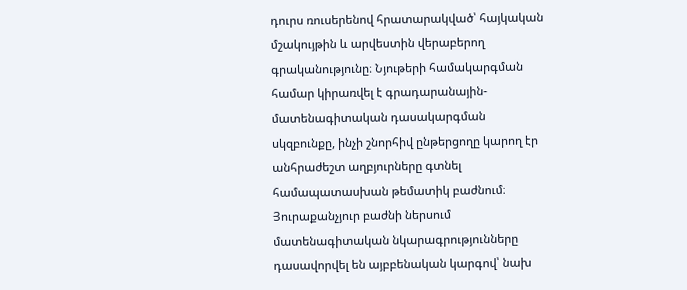դուրս ռուսերենով հրատարակված՝ հայկական մշակույթին և արվեստին վերաբերող գրականությունը։ Նյութերի համակարգման համար կիրառվել է գրադարանային-մատենագիտական դասակարգման սկզբունքը, ինչի շնորհիվ ընթերցողը կարող էր անհրաժեշտ աղբյուրները գտնել համապատասխան թեմատիկ բաժնում։ Յուրաքանչյուր բաժնի ներսում մատենագիտական նկարագրությունները դասավորվել են այբբենական կարգով՝ նախ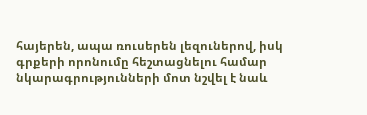հայերեն, ապա ռուսերեն լեզուներով, իսկ գրքերի որոնումը հեշտացնելու համար նկարագրությունների մոտ նշվել է նաև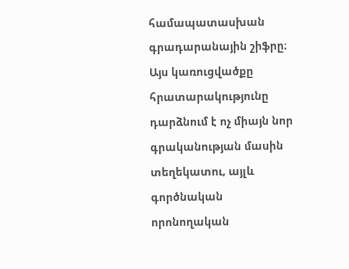համապատասխան գրադարանային շիֆրը։ Այս կառուցվածքը հրատարակությունը դարձնում է ոչ միայն նոր գրականության մասին տեղեկատու, այլև գործնական որոնողական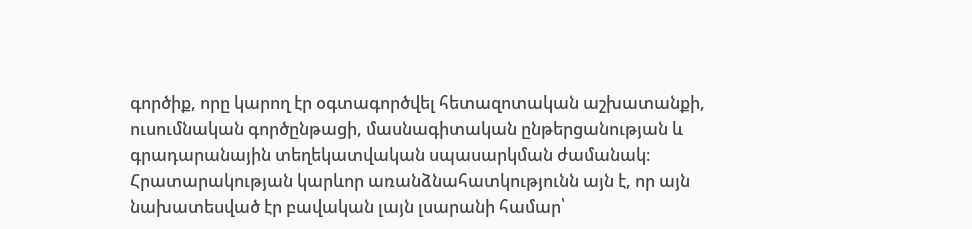գործիք, որը կարող էր օգտագործվել հետազոտական աշխատանքի, ուսումնական գործընթացի, մասնագիտական ընթերցանության և գրադարանային տեղեկատվական սպասարկման ժամանակ։ Հրատարակության կարևոր առանձնահատկությունն այն է, որ այն նախատեսված էր բավական լայն լսարանի համար՝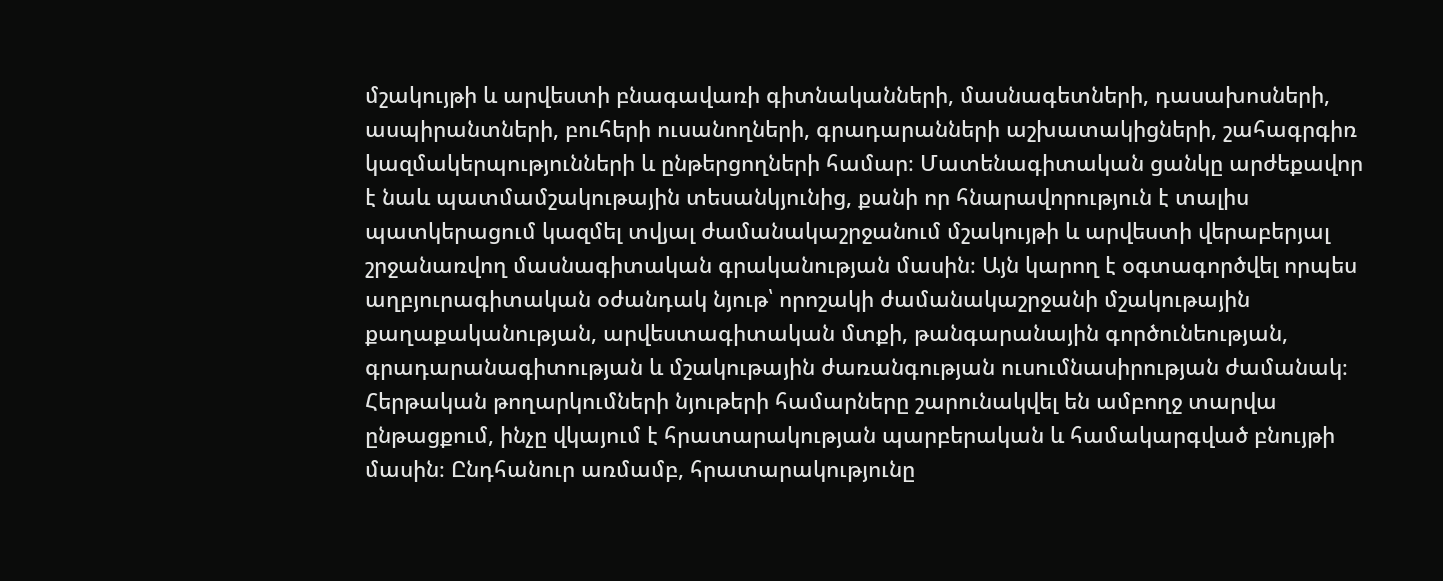մշակույթի և արվեստի բնագավառի գիտնականների, մասնագետների, դասախոսների, ասպիրանտների, բուհերի ուսանողների, գրադարանների աշխատակիցների, շահագրգիռ կազմակերպությունների և ընթերցողների համար։ Մատենագիտական ցանկը արժեքավոր է նաև պատմամշակութային տեսանկյունից, քանի որ հնարավորություն է տալիս պատկերացում կազմել տվյալ ժամանակաշրջանում մշակույթի և արվեստի վերաբերյալ շրջանառվող մասնագիտական գրականության մասին։ Այն կարող է օգտագործվել որպես աղբյուրագիտական օժանդակ նյութ՝ որոշակի ժամանակաշրջանի մշակութային քաղաքականության, արվեստագիտական մտքի, թանգարանային գործունեության, գրադարանագիտության և մշակութային ժառանգության ուսումնասիրության ժամանակ։ Հերթական թողարկումների նյութերի համարները շարունակվել են ամբողջ տարվա ընթացքում, ինչը վկայում է հրատարակության պարբերական և համակարգված բնույթի մասին։ Ընդհանուր առմամբ, հրատարակությունը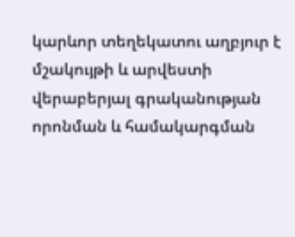կարևոր տեղեկատու աղբյուր է մշակույթի և արվեստի վերաբերյալ գրականության որոնման և համակարգման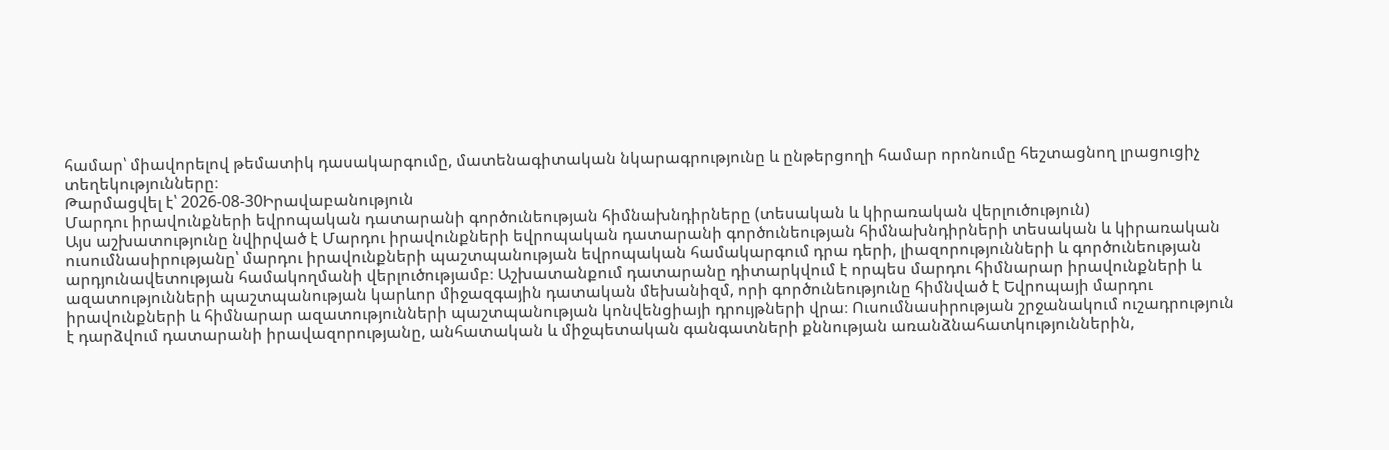համար՝ միավորելով թեմատիկ դասակարգումը, մատենագիտական նկարագրությունը և ընթերցողի համար որոնումը հեշտացնող լրացուցիչ տեղեկությունները։
Թարմացվել է՝ 2026-08-30Իրավաբանություն
Մարդու իրավունքների եվրոպական դատարանի գործունեության հիմնախնդիրները (տեսական և կիրառական վերլուծություն)
Այս աշխատությունը նվիրված է Մարդու իրավունքների եվրոպական դատարանի գործունեության հիմնախնդիրների տեսական և կիրառական ուսումնասիրությանը՝ մարդու իրավունքների պաշտպանության եվրոպական համակարգում դրա դերի, լիազորությունների և գործունեության արդյունավետության համակողմանի վերլուծությամբ։ Աշխատանքում դատարանը դիտարկվում է որպես մարդու հիմնարար իրավունքների և ազատությունների պաշտպանության կարևոր միջազգային դատական մեխանիզմ, որի գործունեությունը հիմնված է Եվրոպայի մարդու իրավունքների և հիմնարար ազատությունների պաշտպանության կոնվենցիայի դրույթների վրա։ Ուսումնասիրության շրջանակում ուշադրություն է դարձվում դատարանի իրավազորությանը, անհատական և միջպետական գանգատների քննության առանձնահատկություններին,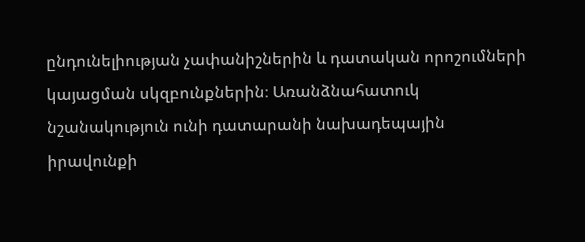ընդունելիության չափանիշներին և դատական որոշումների կայացման սկզբունքներին։ Առանձնահատուկ նշանակություն ունի դատարանի նախադեպային իրավունքի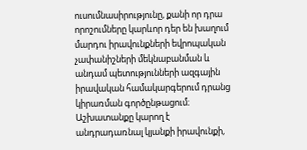ուսումնասիրությունը, քանի որ դրա որոշումները կարևոր դեր են խաղում մարդու իրավունքների եվրոպական չափանիշների մեկնաբանման և անդամ պետությունների ազգային իրավական համակարգերում դրանց կիրառման գործընթացում։ Աշխատանքը կարող է անդրադառնալ կյանքի իրավունքի,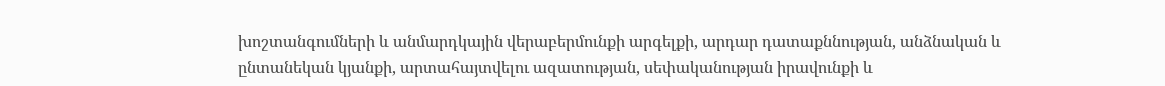խոշտանգումների և անմարդկային վերաբերմունքի արգելքի, արդար դատաքննության, անձնական և ընտանեկան կյանքի, արտահայտվելու ազատության, սեփականության իրավունքի և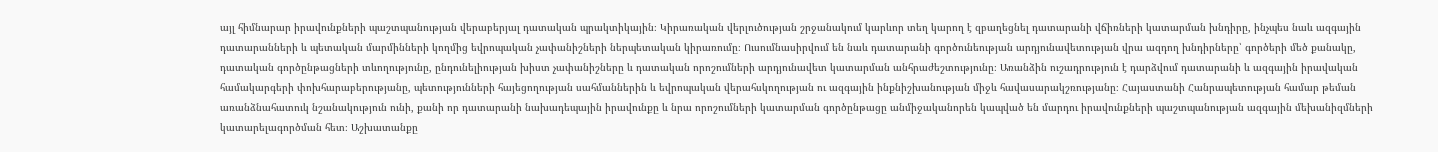այլ հիմնարար իրավունքների պաշտպանության վերաբերյալ դատական պրակտիկային։ Կիրառական վերլուծության շրջանակում կարևոր տեղ կարող է զբաղեցնել դատարանի վճիռների կատարման խնդիրը, ինչպես նաև ազգային դատարանների և պետական մարմինների կողմից եվրոպական չափանիշների ներպետական կիրառումը։ Ուսումնասիրվում են նաև դատարանի գործունեության արդյունավետության վրա ազդող խնդիրները՝ գործերի մեծ քանակը, դատական գործընթացների տևողությունը, ընդունելիության խիստ չափանիշները և դատական որոշումների արդյունավետ կատարման անհրաժեշտությունը։ Առանձին ուշադրություն է դարձվում դատարանի և ազգային իրավական համակարգերի փոխհարաբերությանը, պետությունների հայեցողության սահմաններին և եվրոպական վերահսկողության ու ազգային ինքնիշխանության միջև հավասարակշռությանը։ Հայաստանի Հանրապետության համար թեման առանձնահատուկ նշանակություն ունի, քանի որ դատարանի նախադեպային իրավունքը և նրա որոշումների կատարման գործընթացը անմիջականորեն կապված են մարդու իրավունքների պաշտպանության ազգային մեխանիզմների կատարելագործման հետ։ Աշխատանքը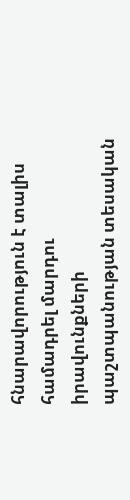հնարավորություն է տալիս համադրել մարդու իրավունքների պաշտպանության տեսական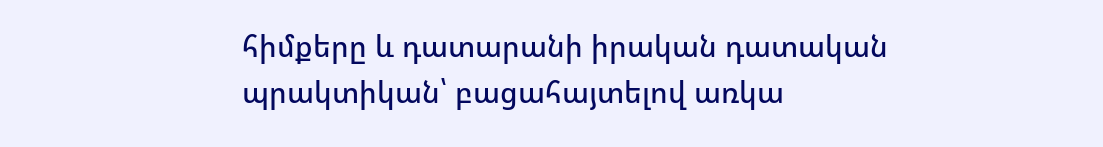հիմքերը և դատարանի իրական դատական պրակտիկան՝ բացահայտելով առկա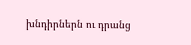խնդիրներն ու դրանց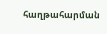հաղթահարման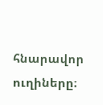հնարավոր ուղիները։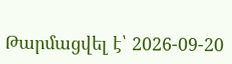Թարմացվել է՝ 2026-09-20